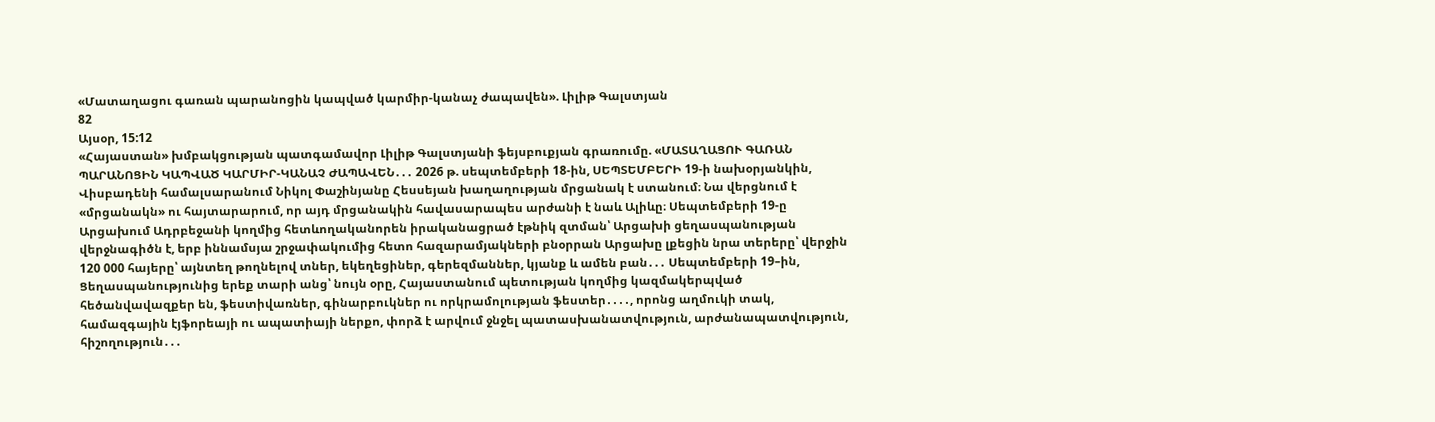«Մատաղացու գառան պարանոցին կապված կարմիր-կանաչ ժապավեն». Լիլիթ Գալստյան
82
Այսօր, 15:12
«Հայաստան» խմբակցության պատգամավոր Լիլիթ Գալստյանի ֆեյսբուքյան գրառումը. «ՄԱՏԱՂԱՑՈՒ ԳԱՌԱՆ ՊԱՐԱՆՈՑԻՆ ԿԱՊՎԱԾ ԿԱՐՄԻՐ-ԿԱՆԱՉ ԺԱՊԱՎԵՆ․․․ 2026 թ. սեպտեմբերի 18-ին, ՍԵՊՏԵՄԲԵՐԻ 19-ի նախօրյանկին, Վիսբադենի համալսարանում Նիկոլ Փաշինյանը Հեսսեյան խաղաղության մրցանակ է ստանում։ Նա վերցնում է «մրցանակն» ու հայտարարում, որ այդ մրցանակին հավասարապես արժանի է նաև Ալիևը։ Սեպտեմբերի 19-ը Արցախում Ադրբեջանի կողմից հետևողականորեն իրականացրած էթնիկ զտման՝ Արցախի ցեղասպանության վերջնագիծն է, երբ իննամսյա շրջափակումից հետո հազարամյակների բնօրրան Արցախը լքեցին նրա տերերը՝ վերջին 120 000 հայերը՝ այնտեղ թողնելով տներ, եկեղեցիներ, գերեզմաններ, կյանք և ամեն բան․․․ Սեպտեմբերի 19–ին, Ցեղասպանությունից երեք տարի անց՝ նույն օրը, Հայաստանում պետության կողմից կազմակերպված հեծանվավազքեր են, ֆեստիվառներ, գինարբուկներ ու որկրամոլության ֆեստեր․․․․, որոնց աղմուկի տակ, համազգային էյֆորեայի ու ապատիայի ներքո, փորձ է արվում ջնջել պատասխանատվություն, արժանապատվություն, հիշողություն․․․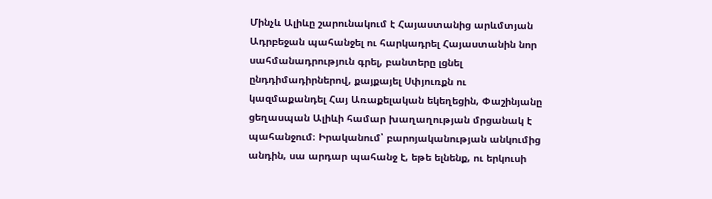Մինչև Ալիևը շարունակում է Հայաստանից արևմտյան Ադրբեջան պահանջել ու հարկադրել Հայաստանին նոր սահմանադրություն գրել, բանտերը լցնել ընդդիմադիրներով, քայքայել Սփյուռքն ու կազմաքանդել Հայ Առաքելական եկեղեցին, Փաշինյանը ցեղասպան Ալիևի համար խաղաղության մրցանակ է պահանջում։ Իրականում՝ բարոյականության անկումից անդին, սա արդար պահանջ է, եթե ելնենք, ու երկուսի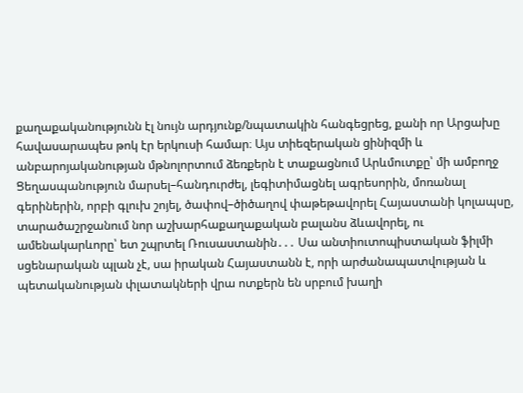քաղաքականությունն էլ նույն արդյունք/նպատակին հանգեցրեց, քանի որ Արցախը հավասարապես թոկ էր երկուսի համար։ Այս տիեզերական ցինիզմի և անբարոյականության մթնոլորտում ձեռքերն է տաքացնում Արևմուտքը՝ մի ամբողջ Ցեղասպանություն մարսել–հանդուրժել, լեգիտիմացնել ագրեսորին, մոռանալ գերիներին, որբի գլուխ շոյել, ծափով–ծիծաղով փաթեթավորել Հայաստանի կոլապսը, տարածաշրջանում նոր աշխարհաքաղաքական բալանս ձևավորել, ու ամենակարևորը՝ ետ շպրտել Ռուսաստանին․․․ Սա անտիուտոպիստական ֆիլմի սցենարական պլան չէ, սա իրական Հայաստանն է, որի արժանապատվության և պետականության փլատակների վրա ոտքերն են սրբում խաղի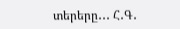տերերը․․․ Հ․Գ․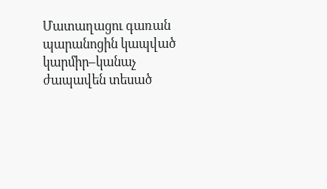Մատաղացու գառան պարանոցին կապված կարմիր–կանաչ ժապավեն տեսած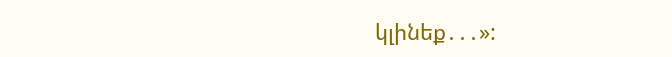կլինեք․․․»: